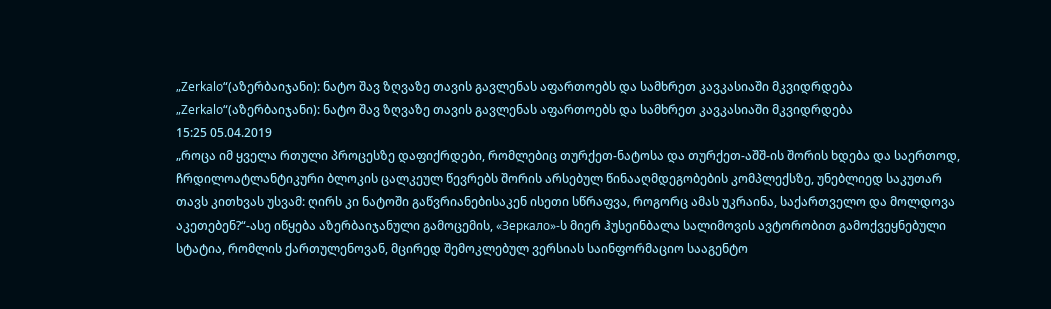„Zerkalo“(აზერბაიჯანი): ნატო შავ ზღვაზე თავის გავლენას აფართოებს და სამხრეთ კავკასიაში მკვიდრდება
„Zerkalo“(აზერბაიჯანი): ნატო შავ ზღვაზე თავის გავლენას აფართოებს და სამხრეთ კავკასიაში მკვიდრდება
15:25 05.04.2019
„როცა იმ ყველა რთული პროცესზე დაფიქრდები, რომლებიც თურქეთ-ნატოსა და თურქეთ-აშშ-ის შორის ხდება და საერთოდ, ჩრდილოატლანტიკური ბლოკის ცალკეულ წევრებს შორის არსებულ წინააღმდეგობების კომპლექსზე, უნებლიედ საკუთარ თავს კითხვას უსვამ: ღირს კი ნატოში გაწვრიანებისაკენ ისეთი სწრაფვა, როგორც ამას უკრაინა, საქართველო და მოლდოვა აკეთებენ?“-ასე იწყება აზერბაიჯანული გამოცემის, «Зеркало»-ს მიერ ჰუსეინბალა სალიმოვის ავტორობით გამოქვეყნებული სტატია, რომლის ქართულენოვან, მცირედ შემოკლებულ ვერსიას საინფორმაციო სააგენტო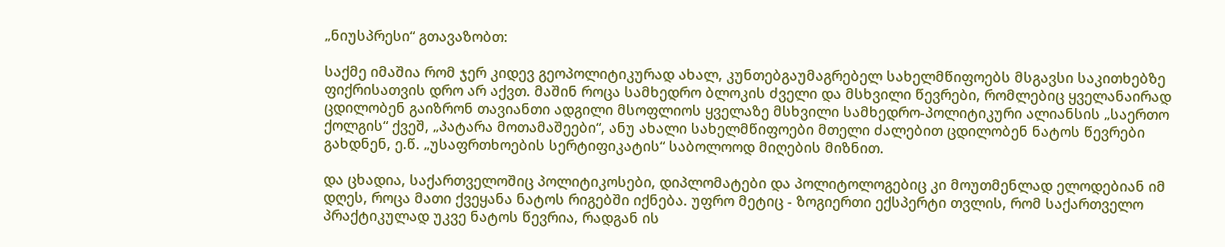„ნიუსპრესი“ გთავაზობთ:

საქმე იმაშია რომ ჯერ კიდევ გეოპოლიტიკურად ახალ, კუნთებგაუმაგრებელ სახელმწიფოებს მსგავსი საკითხებზე ფიქრისათვის დრო არ აქვთ. მაშინ როცა სამხედრო ბლოკის ძველი და მსხვილი წევრები, რომლებიც ყველანაირად ცდილობენ გაიზრონ თავიანთი ადგილი მსოფლიოს ყველაზე მსხვილი სამხედრო-პოლიტიკური ალიანსის „საერთო ქოლგის“ ქვეშ, „პატარა მოთამაშეები“, ანუ ახალი სახელმწიფოები მთელი ძალებით ცდილობენ ნატოს წევრები გახდნენ, ე.წ. „უსაფრთხოების სერტიფიკატის“ საბოლოოდ მიღების მიზნით.

და ცხადია, საქართველოშიც პოლიტიკოსები, დიპლომატები და პოლიტოლოგებიც კი მოუთმენლად ელოდებიან იმ დღეს, როცა მათი ქვეყანა ნატოს რიგებში იქნება. უფრო მეტიც - ზოგიერთი ექსპერტი თვლის, რომ საქართველო პრაქტიკულად უკვე ნატოს წევრია, რადგან ის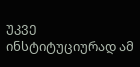უკვე ინსტიტუციურად ამ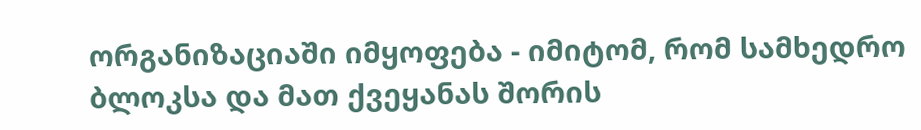ორგანიზაციაში იმყოფება - იმიტომ, რომ სამხედრო ბლოკსა და მათ ქვეყანას შორის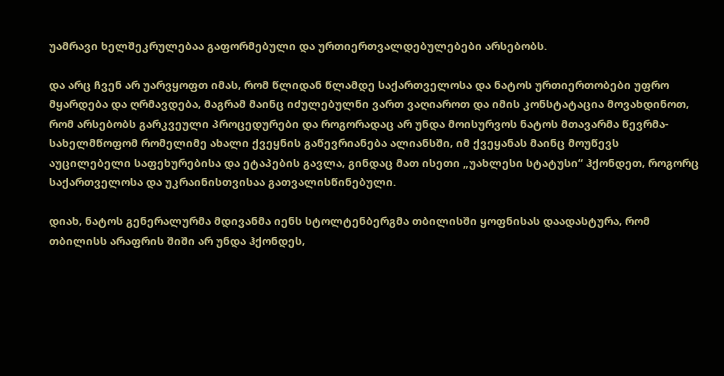უამრავი ხელშეკრულებაა გაფორმებული და ურთიერთვალდებულებები არსებობს.

და არც ჩვენ არ უარვყოფთ იმას, რომ წლიდან წლამდე საქართველოსა და ნატოს ურთიერთობები უფრო მყარდება და ღრმავდება, მაგრამ მაინც იძულებულნი ვართ ვაღიაროთ და იმის კონსტატაცია მოვახდინოთ, რომ არსებობს გარკვეული პროცედურები და როგორადაც არ უნდა მოისურვოს ნატოს მთავარმა წევრმა-სახელმწოფომ რომელიმე ახალი ქვეყნის გაწევრიანება ალიანსში, იმ ქვეყანას მაინც მოუწევს აუცილებელი საფეხურებისა და ეტაპების გავლა, გინდაც მათ ისეთი „უახლესი სტატუსი“ ჰქონდეთ, როგორც საქართველოსა და უკრაინისთვისაა გათვალისწინებული.

დიახ, ნატოს გენერალურმა მდივანმა იენს სტოლტენბერგმა თბილისში ყოფნისას დაადასტურა, რომ თბილისს არაფრის შიში არ უნდა ჰქონდეს,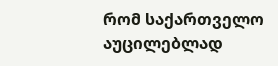რომ საქართველო აუცილებლად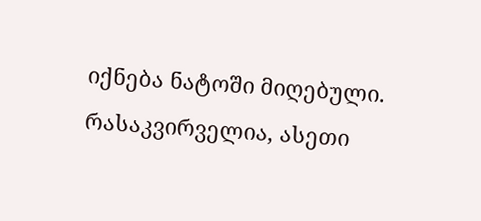იქნება ნატოში მიღებული. რასაკვირველია, ასეთი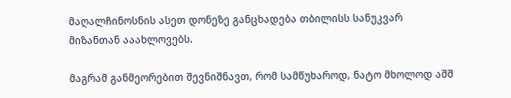მაღალჩინოსნის ასეთ დონეზე განცხადება თბილისს სანუკვარ მიზანთან ააახლოვებს.

მაგრამ განმეორებით შევნიშნავთ, რომ სამწუხაროდ, ნატო მხოლოდ აშშ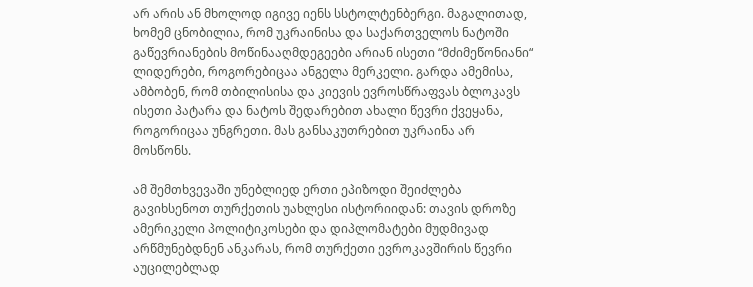არ არის ან მხოლოდ იგივე იენს სსტოლტენბერგი. მაგალითად, ხომემ ცნობილია, რომ უკრაინისა და საქართველოს ნატოში გაწევრიანების მოწინააღმდეგეები არიან ისეთი “მძიმეწონიანი“ ლიდერები, როგორებიცაა ანგელა მერკელი. გარდა ამემისა, ამბობენ, რომ თბილისისა და კიევის ევროსწრაფვას ბლოკავს ისეთი პატარა და ნატოს შედარებით ახალი წევრი ქვეყანა, როგორიცაა უნგრეთი. მას განსაკუთრებით უკრაინა არ მოსწონს.

ამ შემთხვევაში უნებლიედ ერთი ეპიზოდი შეიძლება გავიხსენოთ თურქეთის უახლესი ისტორიიდან: თავის დროზე ამერიკელი პოლიტიკოსები და დიპლომატები მუდმივად არწმუნებდნენ ანკარას, რომ თურქეთი ევროკავშირის წევრი აუცილებლად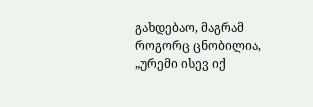გახდებაო, მაგრამ როგორც ცნობილია, „ურემი ისევ იქ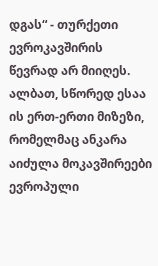დგას“ - თურქეთი ევროკავშირის წევრად არ მიიღეს. ალბათ, სწორედ ესაა ის ერთ-ერთი მიზეზი, რომელმაც ანკარა აიძულა მოკავშირეები ევროპული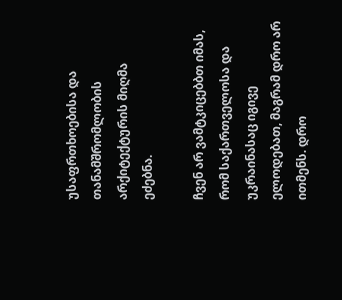უსაფრთხოებისა და თანამშრომლობის არქიტექტურის მიღმა ეძებნა.

ჩვენ არ ვამტკიცებბთ იმას, რომ საქართველოსა და უკრაინასაც იგივე ელოდებათ, მაგრამ დრო არ ითმენს. დრო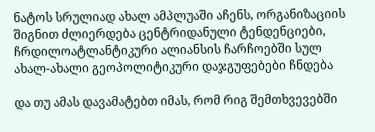ნატოს სრულიად ახალ ამპლუაში აჩენს, ორგანიზაციის შიგნით ძლიერდება ცენტრიდანული ტენდენციები, ჩრდილოატლანტიკური ალიანსის ჩარჩოებში სულ ახალ-ახალი გეოპოლიტიკური დაჯგუფებები ჩნდება

და თუ ამას დავამატებთ იმას, რომ რიგ შემთხვევებში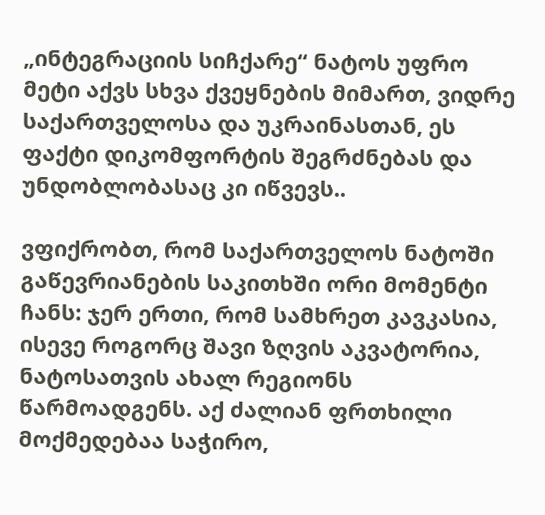„ინტეგრაციის სიჩქარე“ ნატოს უფრო მეტი აქვს სხვა ქვეყნების მიმართ, ვიდრე საქართველოსა და უკრაინასთან, ეს ფაქტი დიკომფორტის შეგრძნებას და უნდობლობასაც კი იწვევს..

ვფიქრობთ, რომ საქართველოს ნატოში გაწევრიანების საკითხში ორი მომენტი ჩანს: ჯერ ერთი, რომ სამხრეთ კავკასია, ისევე როგორც შავი ზღვის აკვატორია, ნატოსათვის ახალ რეგიონს წარმოადგენს. აქ ძალიან ფრთხილი მოქმედებაა საჭირო,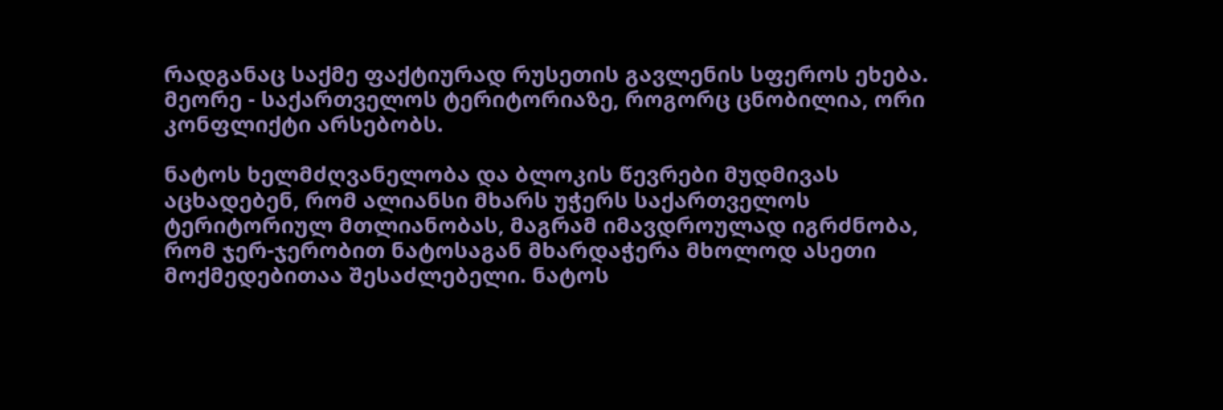რადგანაც საქმე ფაქტიურად რუსეთის გავლენის სფეროს ეხება. მეორე - საქართველოს ტერიტორიაზე, როგორც ცნობილია, ორი კონფლიქტი არსებობს.

ნატოს ხელმძღვანელობა და ბლოკის წევრები მუდმივას აცხადებენ, რომ ალიანსი მხარს უჭერს საქართველოს ტერიტორიულ მთლიანობას, მაგრამ იმავდროულად იგრძნობა, რომ ჯერ-ჯერობით ნატოსაგან მხარდაჭერა მხოლოდ ასეთი მოქმედებითაა შესაძლებელი. ნატოს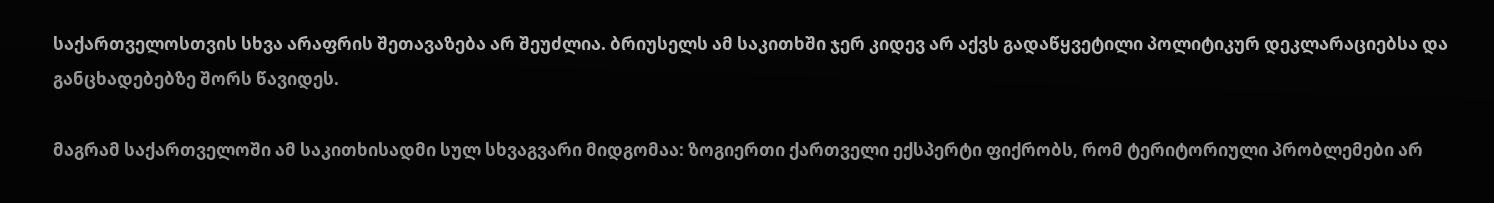საქართველოსთვის სხვა არაფრის შეთავაზება არ შეუძლია. ბრიუსელს ამ საკითხში ჯერ კიდევ არ აქვს გადაწყვეტილი პოლიტიკურ დეკლარაციებსა და განცხადებებზე შორს წავიდეს.

მაგრამ საქართველოში ამ საკითხისადმი სულ სხვაგვარი მიდგომაა: ზოგიერთი ქართველი ექსპერტი ფიქრობს, რომ ტერიტორიული პრობლემები არ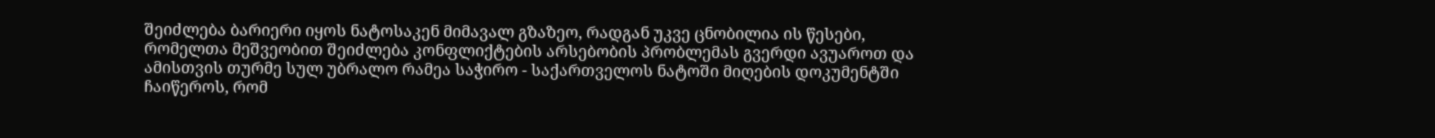შეიძლება ბარიერი იყოს ნატოსაკენ მიმავალ გზაზეო, რადგან უკვე ცნობილია ის წესები, რომელთა მეშვეობით შეიძლება კონფლიქტების არსებობის პრობლემას გვერდი ავუაროთ და ამისთვის თურმე სულ უბრალო რამეა საჭირო - საქართველოს ნატოში მიღების დოკუმენტში ჩაიწეროს, რომ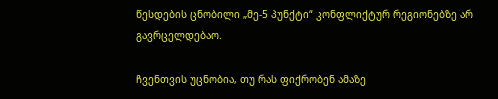წესდების ცნობილი „მე-5 პუნქტი“ კონფლიქტურ რეგიონებზე არ გავრცელდებაო.

ჩვენთვის უცნობია, თუ რას ფიქრობენ ამაზე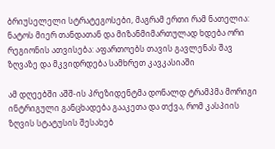ბრიუსელელი სტრატეგოსები, მაგრამ ერთი რამ ნათელია: ნატოს მიერ თანდათან და მიზანმიმართულად ხდება ორი რეგიონის ათვისება: აფართოებს თავის გავლენას შავ ზღვაზე და მკვიდრდება სამხრეთ კავკასიაში

ამ დღეებში აშშ-ის პრეზიდენტმა დონალდ ტრამპმა მორიგი ინტრიგული განცხადება გააკეთა და თქვა, რომ კასპიის ზღვის სტატუსის შესახებ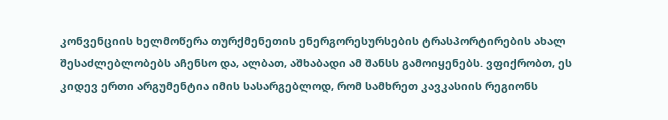კონვენციის ხელმოწერა თურქმენეთის ენერგორესურსების ტრასპორტირების ახალ შესაძლებლობებს აჩენსო და, ალბათ, აშხაბადი ამ შანსს გამოიყენებს. ვფიქრობთ, ეს კიდევ ერთი არგუმენტია იმის სასარგებლოდ, რომ სამხრეთ კავკასიის რეგიონს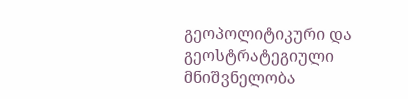გეოპოლიტიკური და გეოსტრატეგიული მნიშვნელობა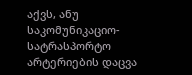აქვს, ანუ საკომუნიკაციო-სატრასპორტო არტერიების დაცვა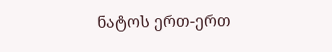ნატოს ერთ-ერთ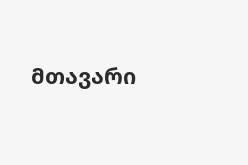მთავარი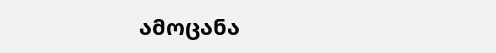ამოცანა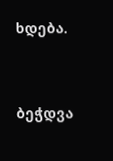ხდება.




ბეჭდვა